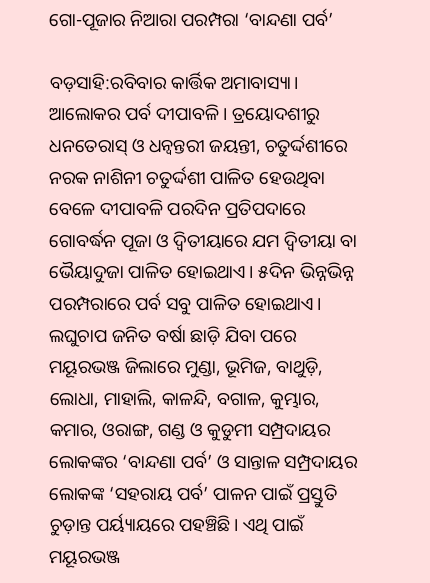ଗୋ-ପୂଜାର ନିଆରା ପରମ୍ପରା ‘ବାନ୍ଦଣା ପର୍ବ’

ବଡ଼ସାହି:ରବିବାର କାର୍ତ୍ତିକ ଅମାବାସ୍ୟା। ଆଲୋକର ପର୍ବ ଦୀପାବଳି। ତ୍ରୟୋଦଶୀରୁ ଧନତେରାସ୍ ଓ ଧନ୍ୱନ୍ତରୀ ଜୟନ୍ତୀ, ଚତୁର୍ଦ୍ଦଶୀରେ ନରକ ନାଶିନୀ ଚତୁର୍ଦ୍ଦଶୀ ପାଳିତ ହେଉଥିବା ବେଳେ ଦୀପାବଳି ପରଦିନ ପ୍ରତିପଦାରେ ଗୋବର୍ଦ୍ଧନ ପୂଜା ଓ ଦ୍ୱିତୀୟାରେ ଯମ ଦ୍ୱିତୀୟା ବା ଭୈୟାଦୁଜା ପାଳିତ ହୋଇଥାଏ। ୫ଦିନ ଭିନ୍ନଭିନ୍ନ ପରମ୍ପରାରେ ପର୍ବ ସବୁ ପାଳିତ ହୋଇଥାଏ। ଲଘୁଚାପ ଜନିତ ବର୍ଷା ଛାଡ଼ି ଯିବା ପରେ ମୟୂରଭଞ୍ଜ ଜିଲାରେ ମୁଣ୍ଡା, ଭୂମିଜ, ବାଥୁଡ଼ି, ଲୋଧା, ମାହାଲି, କାଳନ୍ଦି, ବଗାଳ, କୁମ୍ଭାର, କମାର, ଓରାଙ୍ଗ, ଗଣ୍ଡ ଓ କୁଡୁମୀ ସମ୍ପ୍ରଦାୟର ଲୋକଙ୍କର ‘ବାନ୍ଦଣା ପର୍ବ’ ଓ ସାନ୍ତାଳ ସମ୍ପ୍ରଦାୟର ଲୋକଙ୍କ ‘ସହରାୟ ପର୍ବ’ ପାଳନ ପାଇଁ ପ୍ରସ୍ତୁତି ଚୁଡ଼ାନ୍ତ ପର୍ୟ୍ୟାୟରେ ପହଞ୍ଚିଛି। ଏଥି ପାଇଁ ମୟୂରଭଞ୍ଜ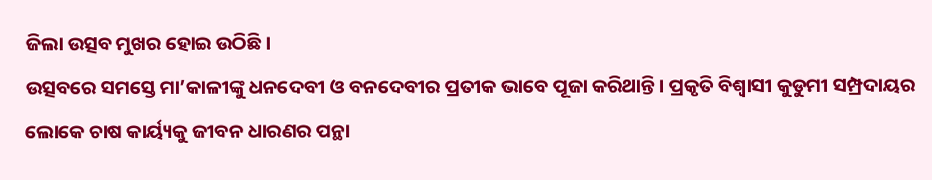ଜିଲା ଉତ୍ସବ ମୁଖର ହୋଇ ଉଠିଛି।
ଉତ୍ସବରେ ସମସ୍ତେ ମା’କାଳୀଙ୍କୁ ଧନଦେବୀ ଓ ବନଦେବୀର ପ୍ରତୀକ ଭାବେ ପୂଜା କରିଥାନ୍ତି। ପ୍ରକୃତି ବିଶ୍ୱାସୀ କୁଡୁମୀ ସମ୍ପ୍ରଦାୟର ଲୋକେ ଚାଷ କାର୍ୟ୍ୟକୁ ଜୀବନ ଧାରଣର ପନ୍ଥା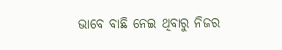ଭାବେ ବାଛି ନେଇ ଥିବାରୁ ନିଜର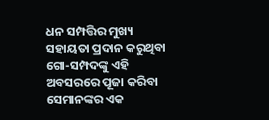ଧନ ସମ୍ପତ୍ତିର ମୁଖ୍ୟ ସହାୟତା ପ୍ରଦାନ କରୁଥିବା ଗୋ-ସମ୍ପଦଙ୍କୁ ଏହି ଅବସରରେ ପୂଜା କରିବା ସେମାନଙ୍କର ଏକ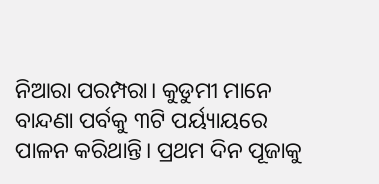ନିଆରା ପରମ୍ପରା। କୁଡୁମୀ ମାନେ ବାନ୍ଦଣା ପର୍ବକୁ ୩ଟି ପର୍ୟ୍ୟାୟରେ ପାଳନ କରିଥାନ୍ତି। ପ୍ରଥମ ଦିନ ପୂଜାକୁ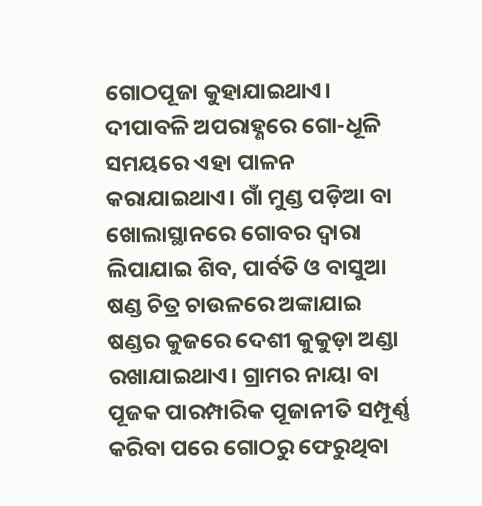ଗୋଠପୂଜା କୁହାଯାଇଥାଏ। ଦୀପାବଳି ଅପରାହ୍ଣରେ ଗୋ-ଧୂଳି ସମୟରେ ଏହା ପାଳନ କରାଯାଇଥାଏ। ଗାଁ ମୁଣ୍ଡ ପଡ଼ିଆ ବା ଖୋଲାସ୍ଥାନରେ ଗୋବର ଦ୍ୱାରା ଲିପାଯାଇ ଶିବ, ପାର୍ବତି ଓ ବାସୁଆ ଷଣ୍ଡ ଚିତ୍ର ଚାଉଳରେ ଅଙ୍କାଯାଇ ଷଣ୍ଡର କୁଜରେ ଦେଶୀ କୁକୁଡ଼ା ଅଣ୍ଡା ରଖାଯାଇଥାଏ। ଗ୍ରାମର ନାୟା ବା ପୂଜକ ପାରମ୍ପାରିକ ପୂଜାନୀତି ସମ୍ପୂର୍ଣ୍ଣ କରିବା ପରେ ଗୋଠରୁ ଫେରୁଥିବା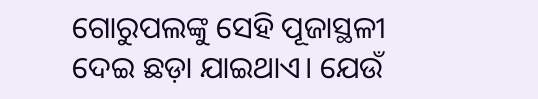ଗୋରୁପଲଙ୍କୁ ସେହି ପୂଜାସ୍ଥଳୀ ଦେଇ ଛଡ଼ା ଯାଇଥାଏ। ଯେଉଁ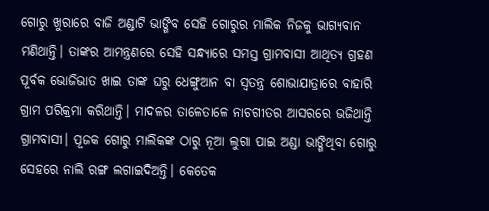ଗୋରୁ ଖୁରାରେ ବାଜି ଅଣ୍ଡାଟି ଭାଙ୍ଗିବ ସେହି ଗୋରୁର ମାଲିକ ନିଜକୁ ଭାଗ୍ୟବାନ ମଣିଥାନ୍ତି। ତାଙ୍କର ଆମନ୍ତ୍ରଣରେ ସେହି ସନ୍ଧ୍ୟାରେ ସମସ୍ତ ଗ୍ରାମବାସୀ ଆଥିତ୍ୟ ଗ୍ରହଣ ପୂର୍ବକ ଭୋଜିଭାତ ଖାଇ ତାଙ୍କ ଘରୁ ଧେଙ୍ଗୁଆନ ବା ସ୍ୱତନ୍ତ୍ର ଶୋଭାଯାତ୍ରାରେ ବାହାରି ଗ୍ରାମ ପରିକ୍ରମା କରିଥାନ୍ତି। ମାଦଳର ତାଳେତାଳେ ନାଚଗୀତର ଆସରରେ ଭଜିଥାନ୍ତି ଗ୍ରାମବାସୀ। ପୂଜକ ଗୋରୁ ମାଲିକଙ୍କ ଠାରୁ ନୂଆ ଲୁଗା ପାଇ ଅଣ୍ଡା ଭାଙ୍ଗିଥିବା ଗୋରୁ ସେହରେ ନାଲି ରଙ୍ଗ ଲଗାଇଦିଅନ୍ତି। କେତେକ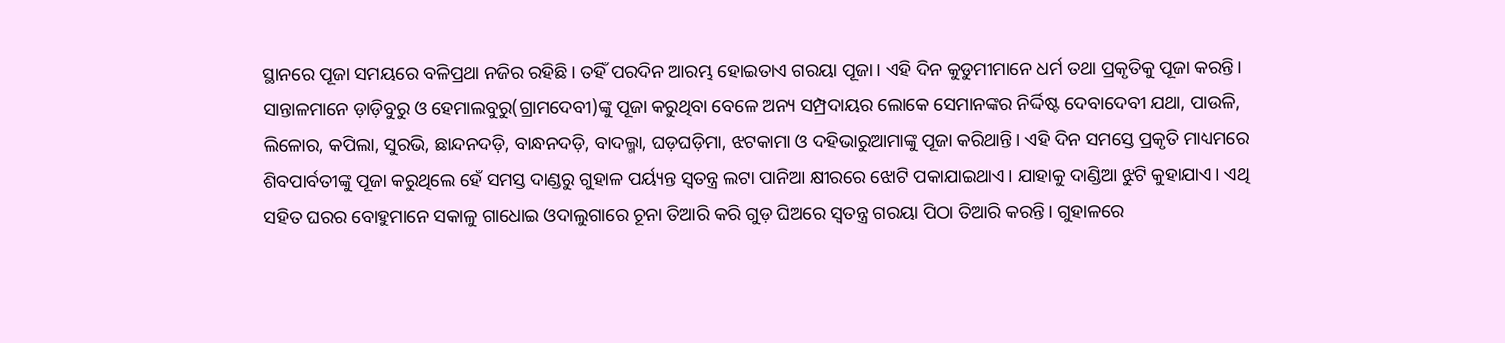ସ୍ଥାନରେ ପୂଜା ସମୟରେ ବଳିପ୍ରଥା ନଜିର ରହିଛି। ତହିଁ ପରଦିନ ଆରମ୍ଭ ହୋଇତାଏ ଗରୟା ପୂଜା। ଏହି ଦିନ କୁଡୁମୀମାନେ ଧର୍ମ ତଥା ପ୍ରକୃତିକୁ ପୂଜା କରନ୍ତି। ସାନ୍ତାଳମାନେ ଡ଼ାଡ଼ିବୁରୁ ଓ ହେମାଲବୁରୁ(ଗ୍ରାମଦେବୀ)ଙ୍କୁ ପୂଜା କରୁଥିବା ବେଳେ ଅନ୍ୟ ସମ୍ପ୍ରଦାୟର ଲୋକେ ସେମାନଙ୍କର ନିର୍ଦ୍ଦିଷ୍ଟ ଦେବାଦେବୀ ଯଥା, ପାଉଳି, ଲିଳୋର, କପିଲା, ସୁରଭି, ଛାନ୍ଦନଦଡ଼ି, ବାନ୍ଧନଦଡ଼ି, ବାଦଲ୍ମା, ଘଡ଼ଘଡ଼ିମା, ଝଟକାମା ଓ ଦହିଭାରୁଆମାଙ୍କୁ ପୂଜା କରିଥାନ୍ତି। ଏହି ଦିନ ସମସ୍ତେ ପ୍ରକୃତି ମାଧ୍ୟମରେ ଶିବପାର୍ବତୀଙ୍କୁ ପୂଜା କରୁଥିଲେ ହେଁ ସମସ୍ତ ଦାଣ୍ଡରୁ ଗୁହାଳ ପର୍ୟ୍ୟନ୍ତ ସ୍ୱତନ୍ତ୍ର ଲଟା ପାନିଆ କ୍ଷୀରରେ ଝୋଟି ପକାଯାଇଥାଏ। ଯାହାକୁ ଦାଣ୍ଡିଆ ଝୁଟି କୁହାଯାଏ। ଏଥି ସହିତ ଘରର ବୋହୁମାନେ ସକାଳୁ ଗାଧୋଇ ଓଦାଲୁଗାରେ ଚୂନା ତିଆରି କରି ଗୁଡ଼ ଘିଅରେ ସ୍ୱତନ୍ତ୍ର ଗରୟା ପିଠା ତିଆରି କରନ୍ତି। ଗୁହାଳରେ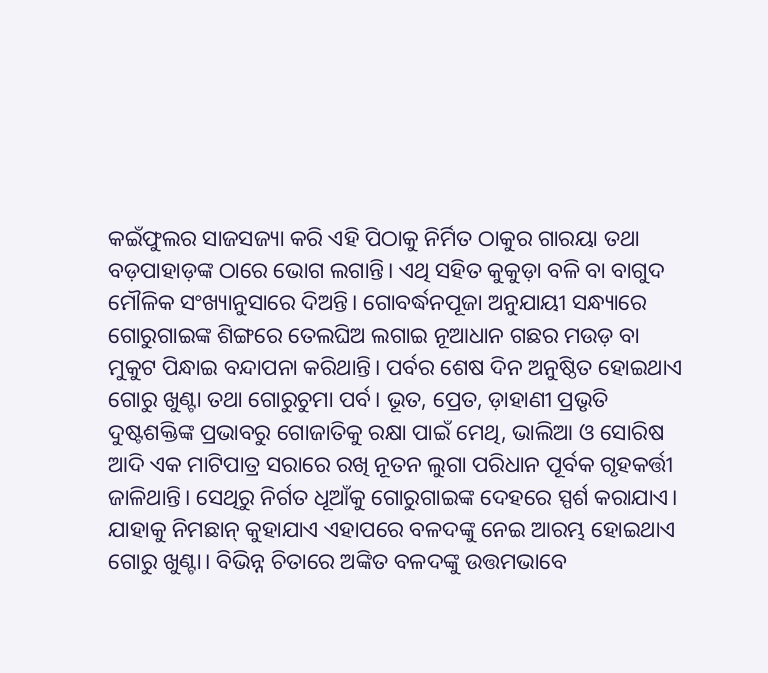କଇଁଫୁଲର ସାଜସଜ୍ୟା କରି ଏହି ପିଠାକୁ ନିର୍ମିତ ଠାକୁର ଗାରୟା ତଥା ବଡ଼ପାହାଡ଼ଙ୍କ ଠାରେ ଭୋଗ ଲଗାନ୍ତି। ଏଥି ସହିତ କୁକୁଡ଼ା ବଳି ବା ବାଗୁଦ ମୌଳିକ ସଂଖ୍ୟାନୁସାରେ ଦିଅନ୍ତି। ଗୋବର୍ଦ୍ଧନପୂଜା ଅନୁଯାୟୀ ସନ୍ଧ୍ୟାରେ ଗୋରୁଗାଇଙ୍କ ଶିଙ୍ଗରେ ତେଲଘିଅ ଲଗାଇ ନୂଆଧାନ ଗଛର ମଉଡ଼ ବା ମୁକୁଟ ପିନ୍ଧାଇ ବନ୍ଦାପନା କରିଥାନ୍ତି। ପର୍ବର ଶେଷ ଦିନ ଅନୁଷ୍ଠିତ ହୋଇଥାଏ ଗୋରୁ ଖୁଣ୍ଟା ତଥା ଗୋରୁଚୁମା ପର୍ବ। ଭୂତ, ପ୍ରେତ, ଡ଼ାହାଣୀ ପ୍ରଭୃତି ଦୁଷ୍ଟଶକ୍ତିଙ୍କ ପ୍ରଭାବରୁ ଗୋଜାତିକୁ ରକ୍ଷା ପାଇଁ ମେଥି, ଭାଲିଆ ଓ ସୋରିଷ ଆଦି ଏକ ମାଟିପାତ୍ର ସରାରେ ରଖି ନୂତନ ଲୁଗା ପରିଧାନ ପୂର୍ବକ ଗୃହକର୍ତ୍ତୀ ଜାଳିଥାନ୍ତି। ସେଥିରୁ ନିର୍ଗତ ଧୂଆଁକୁ ଗୋରୁଗାଇଙ୍କ ଦେହରେ ସ୍ପର୍ଶ କରାଯାଏ। ଯାହାକୁ ନିମଛାନ୍ କୁହାଯାଏ ଏହାପରେ ବଳଦଙ୍କୁ ନେଇ ଆରମ୍ଭ ହୋଇଥାଏ ଗୋରୁ ଖୁଣ୍ଟା। ବିଭିନ୍ନ ଚିତାରେ ଅଙ୍କିତ ବଳଦଙ୍କୁ ଉତ୍ତମଭାବେ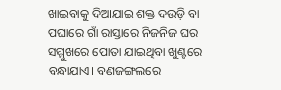ଖାଇବାକୁ ଦିଆଯାଇ ଶକ୍ତ ଦଉଡ଼ି ବା ପଘାରେ ଗାଁ ରାସ୍ତାରେ ନିଜନିଜ ଘର ସମ୍ମୁଖରେ ପୋତା ଯାଇଥିବା ଖୁଣ୍ଟରେ ବନ୍ଧାଯାଏ। ବଣଜଙ୍ଗଲରେ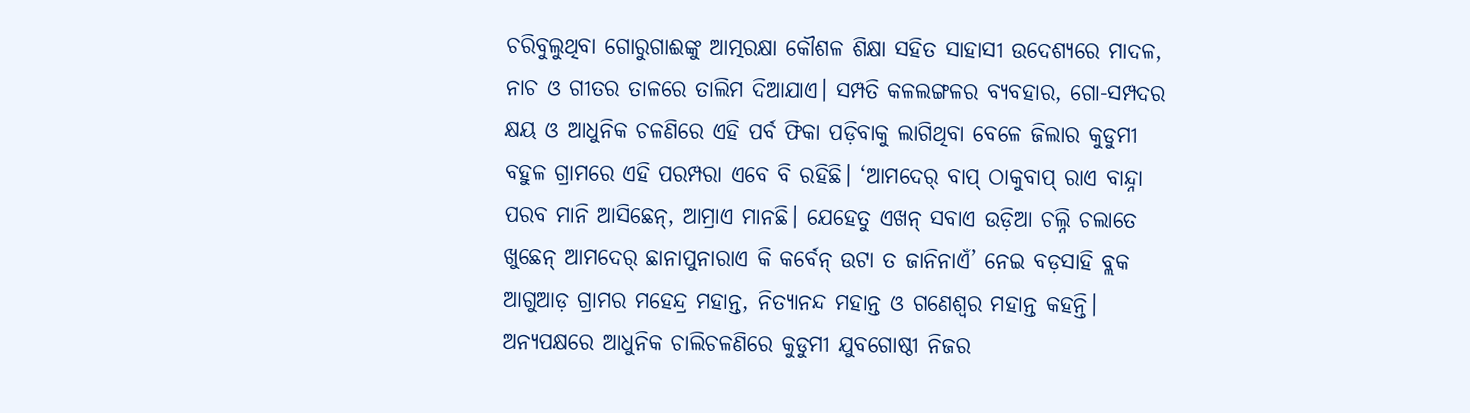ଚରିବୁଲୁଥିବା ଗୋରୁଗାଈଙ୍କୁ ଆତ୍ମରକ୍ଷା କୌଶଳ ଶିକ୍ଷା ସହିତ ସାହାସୀ ଉଦେଶ୍ୟରେ ମାଦଳ, ନାଚ ଓ ଗୀତର ତାଳରେ ତାଲିମ ଦିଆଯାଏ। ସମ୍ପତି କଳଲଙ୍ଗଳର ବ୍ୟବହାର, ଗୋ-ସମ୍ପଦର କ୍ଷୟ ଓ ଆଧୁନିକ ଚଳଣିରେ ଏହି ପର୍ବ ଫିକା ପଡ଼ିବାକୁ ଲାଗିଥିବା ବେଳେ ଜିଲାର କୁଡୁମୀ ବହୁଳ ଗ୍ରାମରେ ଏହି ପରମ୍ପରା ଏବେ ବି ରହିଛି। ‘ଆମଦେର୍ ବାପ୍ ଠାକୁବାପ୍ ରାଏ ବାନ୍ଦ୍ନା ପରବ ମାନି ଆସିଛେନ୍, ଆମ୍ରାଏ ମାନଛି। ଯେହେତୁ ଏଖନ୍ ସବାଏ ଉଡ଼ିଆ ଚଲ୍ନି ଚଲାତେ ଖୁଛେନ୍ ଆମଦେର୍ ଛାନାପୁନାରାଏ କି କର୍ବେନ୍ ଉଟା ତ ଜାନିନାଏଁ’ ନେଇ ବଡ଼ସାହି ବ୍ଲକ ଆଗୁଆଡ଼ ଗ୍ରାମର ମହେନ୍ଦ୍ର ମହାନ୍ତ, ନିତ୍ୟାନନ୍ଦ ମହାନ୍ତ ଓ ଗଣେଶ୍ୱର ମହାନ୍ତ କହନ୍ତି। ଅନ୍ୟପକ୍ଷରେ ଆଧୁନିକ ଚାଲିଚଳଣିରେ କୁଡୁମୀ ଯୁବଗୋଷ୍ଠୀ ନିଜର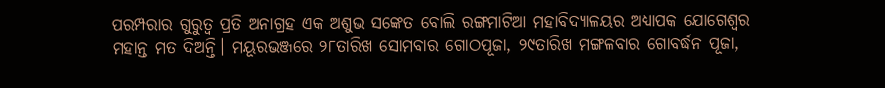ପରମ୍ପରାର ଗୁରୁତ୍ୱ ପ୍ରତି ଅନାଗ୍ରହ ଏକ ଅଶୁଭ ସଙ୍କେତ ବୋଲି ରଙ୍ଗମାଟିଆ ମହାବିଦ୍ୟାଳୟର ଅଧ୍ୟାପକ ଯୋଗେଶ୍ୱର ମହାନ୍ତ ମତ ଦିଅନ୍ତି। ମୟୂରଭଞ୍ଜରେ ୨୮ତାରିଖ ସୋମବାର ଗୋଠପୂଜା, ୨୯ତାରିଖ ମଙ୍ଗଳବାର ଗୋବର୍ଦ୍ଧନ ପୂଜା,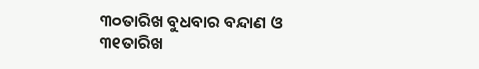୩୦ତାରିଖ ବୁଧବାର ବନ୍ଦାଣ ଓ ୩୧ତାରିଖ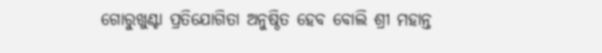ଗୋରୁଖୁଣ୍ଟା ପ୍ରତିଯୋଗିତା ଅନୁଷ୍ଠିତ ହେବ ବୋଲି ଶ୍ରୀ ମହାନ୍ତ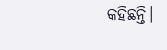କହିଛନ୍ତି।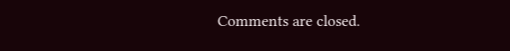Comments are closed.